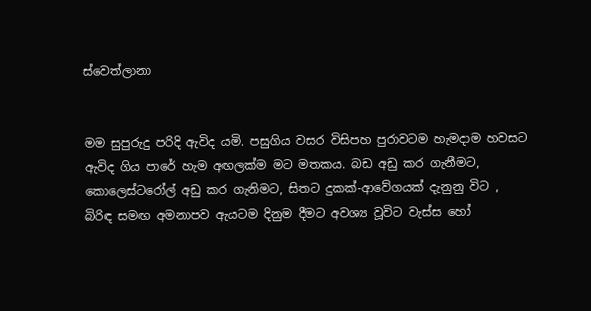ස්වෙත්ලානා


මම සුපුරුදු පරිදි ඇවිද යමි. පසුගිය වසර විසිපහ පුරාවටම හැමදාම හවසට ඇවිද ගිය පාරේ හැම අඟලක්ම මට මතකය. බඩ අඩු කර ගැනීමට, කොලෙස්ටරෝල් අඩු කර ගැනිමට, සිතට දුකක්-ආවේගයක් දැනුනු විට , බිරිඳ සමඟ අමනාපව ඇයටම දිනුම දීමට අවශ්‍ය වූවිට වැස්ස හෝ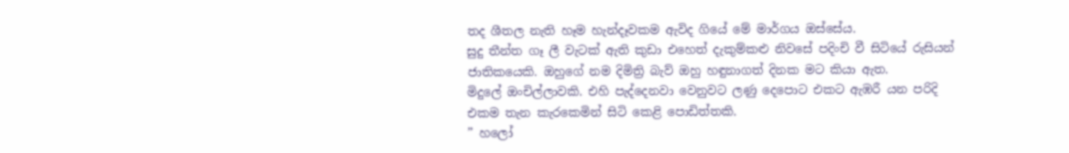තද ශීතල නැති හෑම හැන්දෑවකම ඇවිද ගියේ මේ මාර්ගය ඔස්සේය.
සුදු තීන්ත ගෑ ලී වැටක් ඇති කුඩා එහෙත් දැකුම්කළු නිවසේ පදිංචි වී සිටියේ රුසියන් ජාතිකයෙකි. ඔහුගේ නම දිමිත්‍රි බැව් ඔහු හඳුනාගත් දිනක මට කියා ඇත.
මිදුලේ ඔංචිල්ලාවකි. එහි පැද්දෙනවා වෙනුවට ලණු දෙපොට එකට ඇඹරී යන පරිදි එකම තැන කැරකෙමින් සිටි කෙළි පොඩිත්තකි.
” හලෝ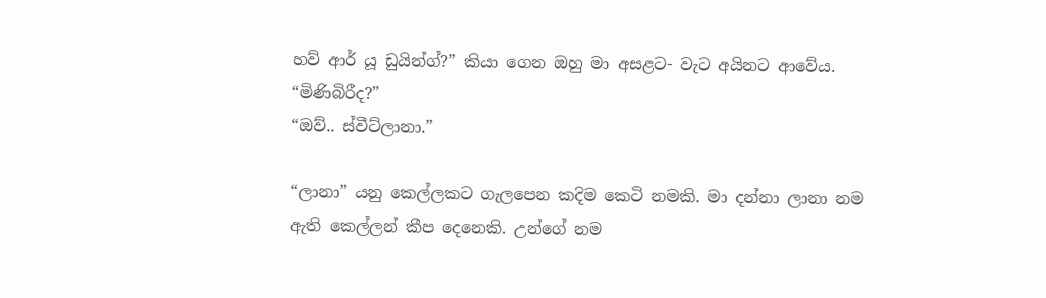හව් ආර් යූ ඩුයින්ග්?” කියා ගෙන ඔහු මා අසළට- වැට අයිනට ආවේය.
“මිණිබිරීද?”
“ඔව්.. ස්වීට්ලානා.”

“ලානා” යනු කෙල්ලකට ගැලපෙන කදිම කෙටි නමකි. මා දන්නා ලානා නම ඇති කෙල්ලන් කීප දෙනෙකි. උන්ගේ නම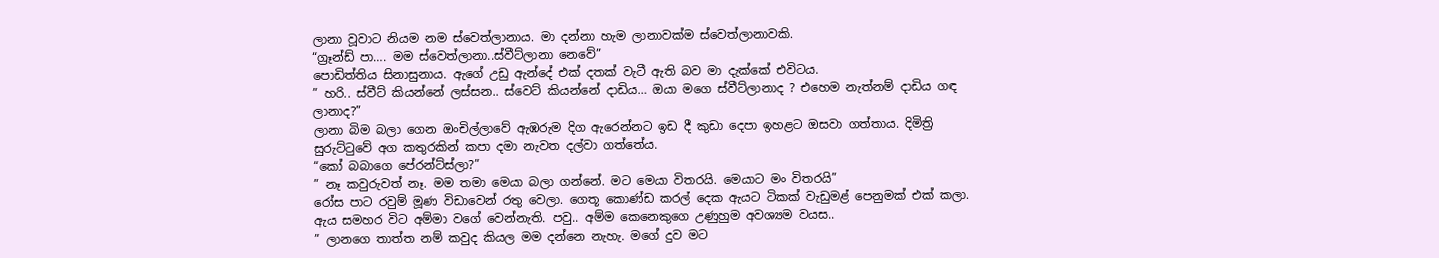ලානා වූවාට නියම නම ස්වෙත්ලානාය. මා දන්නා හැම ලානාවක්ම ස්වෙත්ලානාවකි.
“ග්‍රෑන්ඩ් පා…. මම ස්වෙත්ලානා..ස්වීට්ලානා නෙවේ”
පොඩිත්තිය සිනාසුනාය. ඇගේ උඩු ඇන්දේ එක් දතක් වැටී ඇති බව මා දැක්කේ එවිටය.
” හරි.. ස්වීට් කියන්නේ ලස්සන.. ස්වෙට් කියන්නේ දාඩිය… ඔයා මගෙ ස්වීට්ලානාද ? එහෙම නැත්නම් දාඩිය ගඳ ලානාද?”
ලානා බිම බලා ගෙන ඔංචිල්ලාවේ ඇඹරුම දිග ඇරෙන්නට ඉඩ දී කුඩා දෙපා ඉහළට ඔසවා ගත්තාය. දිමිත්‍රි සුරුට්ටුවේ අග කතුරකින් කපා දමා නැවත දල්වා ගත්තේය.
“කෝ බබාගෙ පේරන්ට්ස්ලා?”
” නෑ කවුරුවත් නෑ. මම තමා මෙයා බලා ගන්නේ. මට මෙයා විතරයි. මෙයාට මං විතරයි”
රෝස පාට රවුම් මූණ විඩාවෙන් රතු වෙලා. ගෙතූ කොණ්ඩ කරල් දෙක ඇයට ටිකක් වැඩුමළ් පෙනුමක් එක් කලා. ඇය සමහර විට අම්මා වගේ වෙන්නැති. පවු.. අම්ම කෙනෙකුගෙ උණුහුම අවශ්‍යම වයස..
” ලානගෙ තාත්ත නම් කවුද කියල මම දන්නෙ නැහැ. මගේ දුව මට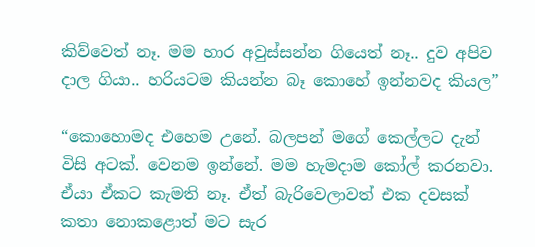කිව්වෙත් නෑ. මම හාර අවුස්සන්න ගියෙත් නෑ.. දුව අපිව දාල ගියා.. හරියටම කියන්න බෑ කොහේ ඉන්නවද කියල”

“කොහොමද එහෙම උනේ. බලපන් මගේ කෙල්ලට දැන් විසි අටක්. වෙනම ඉන්නේ. මම හැමදාම කෝල් කරනවා. ඒයා ඒකට කැමති නෑ. ඒත් බැරිවෙලාවත් එක දවසක් කතා නොකළොත් මට සැර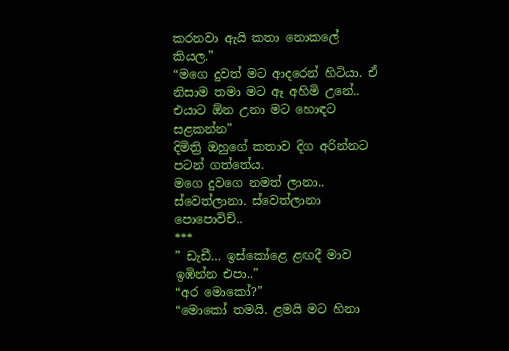කරනවා ඇයි කතා නොකලේ කියල.”
“මගෙ දුවත් මට ආදරෙන් හිටියා. ඒ නිසාම තමා මට ඈ අහිමි උනේ.. එයාට ඕන උනා මට හොඳට සළකන්න”
දිමිත්‍රි ඔහුගේ කතාව දිග අරින්නට පටන් ගත්තේය.
මගෙ දුවගෙ නමත් ලානා.. ස්වෙත්ලානා. ස්වෙත්ලානා පොපොවිච්..
***
” ඩැඩී… ඉස්කෝළෙ ළඟදී මාව ඉඹින්න එපා..”
“අර මොකෝ?”
“මොකෝ තමයි. ළමයි මට හිනා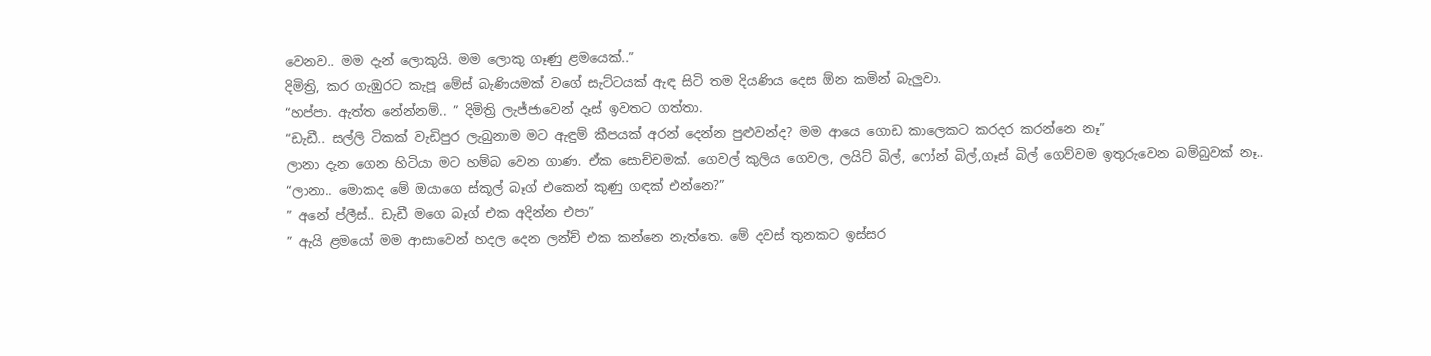වෙනව.. මම දැන් ලොකුයි. මම ලොකු ගෑණු ළමයෙක්..”
දිමිත්‍රි, කර ගැඹුරට කැපූ මේස් බැණියමක් වගේ සැට්ටයක් ඇඳ සිටි තම දියණිය දෙස ඕන කමින් බැලුවා.
“හප්පා. ඇත්ත නේන්නම්.. ” දිමිත්‍රි ලැජ්ජාවෙන් දෑස් ඉවතට ගත්තා.
“ඩැඩී.. සල්ලි ටිකක් වැඩිපුර ලැබුනාම මට ඇඳුම් කීපයක් අරන් දෙන්න පුළුවන්ද? මම ආයෙ ගොඩ කාලෙකට කරදර කරන්නෙ නෑ”
ලානා දැන ගෙන හිටියා මට හම්බ වෙන ගාණ. ඒක සොච්චමක්. ගෙවල් කුලිය ගෙවල, ලයිට් බිල්, ෆෝන් බිල්,ගෑස් බිල් ගෙව්වම ඉතුරුවෙන බම්බුවක් නෑ..
“ලානා.. මොකද මේ ඔයාගෙ ස්කූල් බෑග් එකෙන් කුණු ගඳක් එන්නෙ?”
” අනේ ප්ලීස්.. ඩැඩී මගෙ බෑග් එක අදින්න එපා”
” ඇයි ළමයෝ මම ආසාවෙන් හදල දෙන ලන්ච් එක කන්නෙ නැත්තෙ. මේ දවස් තුනකට ඉස්සර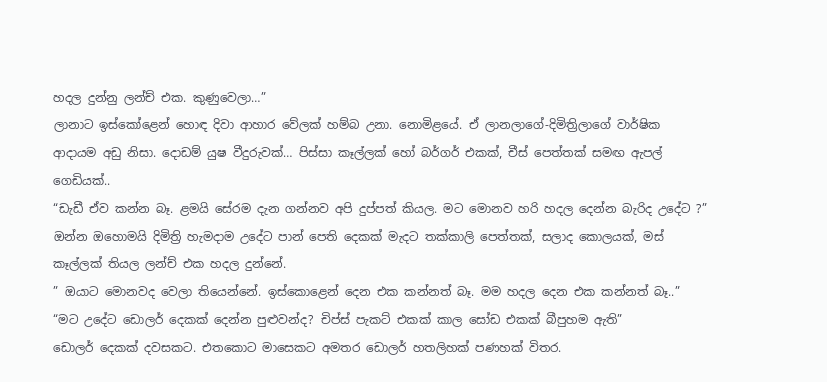හදල දුන්නු ලන්ච් එක. කුණුවෙලා…”
ලානාට ඉස්කෝළෙන් හොඳ දිවා ආහාර වේලක් හම්බ උනා. නොමිළයේ. ඒ ලානලාගේ-දිමිත්‍රිලාගේ වාර්ෂික ආදායම අඩු නිසා. දොඩම් යුෂ වීදුරුවක්… පිස්සා කෑල්ලක් හෝ බර්ගර් එකක්, චීස් පෙත්තක් සමඟ ඇපල් ගෙඩියක්..
“ඩැඩී ඒව කන්න බෑ. ළමයි සේරම දැන ගන්නව අපි දුප්පත් කියල. මට මොනව හරි හදල දෙන්න බැරිද උදේට ?”
ඔන්න ඔහොමයි දිමිත්‍රි හැමදාම උදේට පාන් පෙති දෙකක් මැදට තක්කාලි පෙත්තක්, සලාද කොලයක්, මස් කෑල්ලක් තියල ලන්ච් එක හදල දුන්නේ.
” ඔයාට මොනවද වෙලා තියෙන්නේ. ඉස්කොළෙන් දෙන එක කන්නත් බෑ. මම හදල දෙන එක කන්නත් බෑ..”
“මට උදේට ඩොලර් දෙකක් දෙන්න පුළුවන්ද? චිප්ස් පැකට් එකක් කාල සෝඩ එකක් බීපුහම ඇති”
ඩොලර් දෙකක් දවසකට. එතකොට මාසෙකට අමතර ඩොලර් හතලිහක් පණහක් විතර.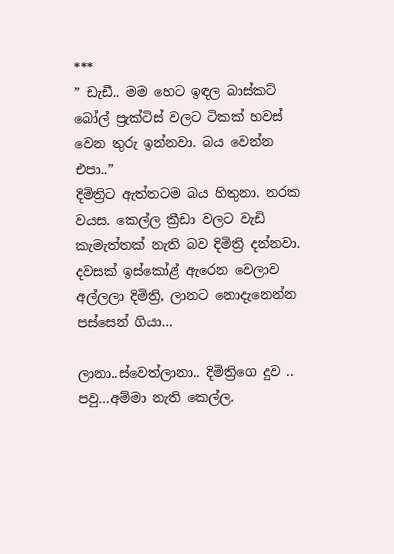***
” ඩැඩී.. මම හෙට ඉඳල බාස්කට් බෝල් ප්‍රැක්ටිස් වලට ටිකක් හවස් වෙන තුරු ඉන්නවා. බය වෙන්න එපා..”
දිමිත්‍රිට ඇත්තටම බය හිතුනා. නරක වයස. කෙල්ල ක්‍රීඩා වලට වැඩි කැමැත්තක් නැති බව දිමිත්‍රි දන්නවා.
දවසක් ඉස්කෝළ් ඇරෙන වෙලාව අල්ලලා දිමිත්‍රි, ලානට නොදැනෙන්න පස්සෙන් ගියා…

ලානා..ස්වෙත්ලානා.. දිමිත්‍රිගෙ දුව .. පවු…අම්මා නැති කෙල්ල.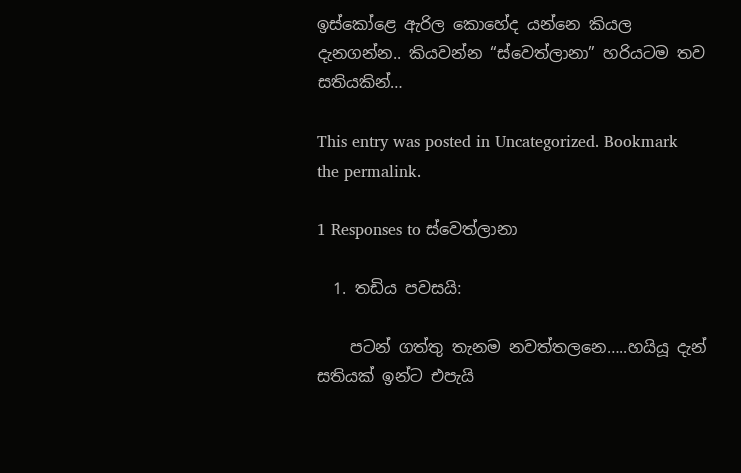ඉස්කෝළෙ ඇරිල කොහේද යන්නෙ කියල දැනගන්න.. කියවන්න “ස්වෙත්ලානා” හරියටම තව සතියකින්…

This entry was posted in Uncategorized. Bookmark the permalink.

1 Responses to ස්වෙත්ලානා

  1. තඩිය පවසයි:

    පටන් ගත්තු තැනම නවත්තලනෙ…..හයියූ දැන් සතියක් ඉන්ට එපැයි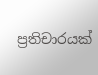ප්‍රතිචාරයක්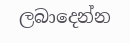ලබාදෙන්න